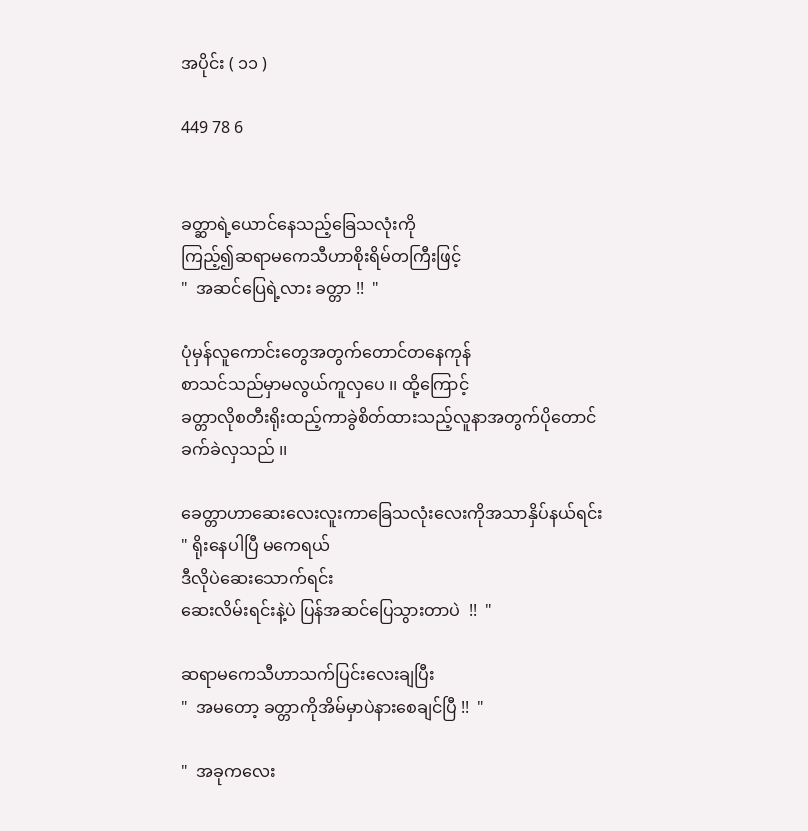အပိုင်း ( ၁၁ )

449 78 6


ခတ္ဆာရဲ့ယောင်နေသည့်ခြေသလုံးကို
ကြည့်၍ဆရာမကေသီဟာစိုးရိမ်တကြီးဖြင့်
"  အဆင်ပြေရဲ့လား ခတ္တာ !!  "

ပုံမှန်လူကောင်းတွေအတွက်တောင်တနေကုန်
စာသင်သည်မှာမလွယ်ကူလှပေ ၊၊ ထို့ကြောင့်
ခတ္တာလိုစတီးရိုးထည့်ကာခွဲစိတ်ထားသည့်လူနာအတွက်ပိုတောင်ခက်ခဲလှသည် ၊၊

ခေတ္တာဟာဆေးလေးလူးကာခြေသလုံးလေးကိုအသာနှိပ်နယ်ရင်း
" ရိုးနေပါပြီ မကေရယ်
ဒီလိုပဲဆေးသောက်ရင်း
ဆေးလိမ်းရင်းနဲ့ပဲ ပြန်အဆင်ပြေသွားတာပဲ  !!  "

ဆရာမကေသီဟာသက်ပြင်းလေးချပြီး
"  အမတော့ ခတ္တာကိုအိမ်မှာပဲနားစေချင်ပြီ !!  "

"  အခုကလေး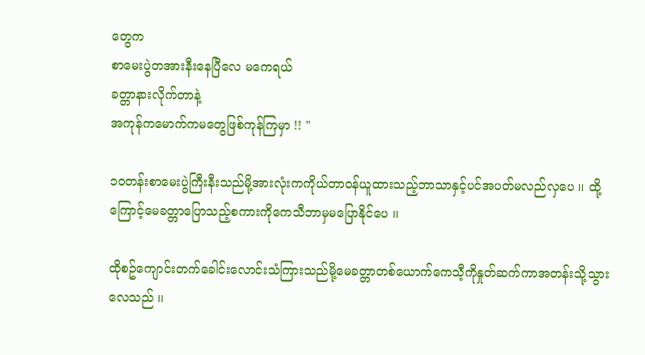တွေက
စာမေးပွဲတအားနီးနေပြီလေ မကေရယ်
ခတ္တာနားလိုက်တာနဲ့
အကုန်ကမောက်ကမတွေဖြစ်ကုန်ကြမှာ !! "

၁၀တန်းစာမေးပွဲကြီးနီးသည်မို့အားလုံးကကိုယ်တာဝန်ယူထားသည့်ဘာသာနှင့်ပင်အပတ်မလည်လှပေ ၊၊ ထို့ကြောင့်မေခတ္တာပြောသည့်စကားကိုကေသီဘာမှမပြောနိုင်ပေ ၊၊

ထိုစဥ်ကျောင်းတက်ခေါင်းလောင်းသံကြားသည်မို့မေခတ္တာတစ်ယောက်ကေသီ့ကိုနှုတ်ဆက်ကာအတန်းသို့သွားလေသည် ၊၊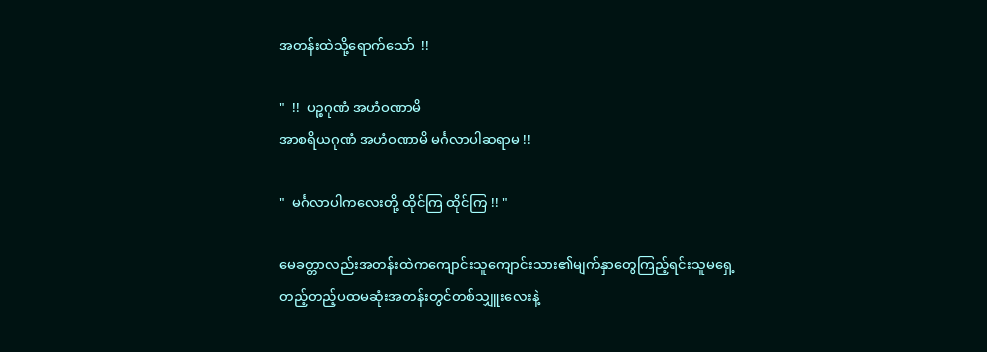အတန်းထဲသို့ရောက်သော်  !!

"  !!  ပဉ္စဂုဏံ အဟံဝဏာမိ
အာစရိယဂုဏံ အဟံဝဏာမိ မင်္ဂလာပါဆရာမ !!

"  မင်္ဂလာပါကလေးတို့ ထိုင်ကြ ထိုင်ကြ !! "

မေခတ္တာလည်းအတန်းထဲကကျောင်းသူကျောင်းသား၏မျက်နှာတွေကြည့်ရင်းသူမရှေ့
တည့်တည့်ပထမဆုံးအတန်းတွင်တစ်သျှူးလေးနဲ့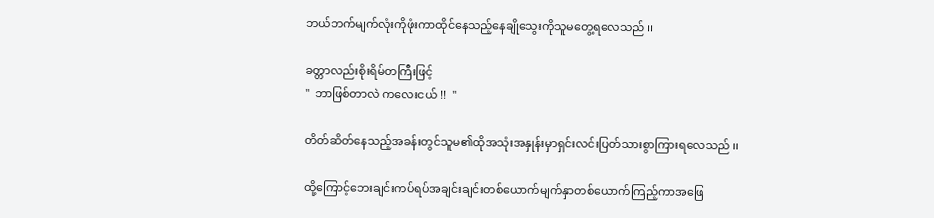ဘယ်ဘက်မျက်လုံးကိုဖုံးကာထိုင်နေသည့်နေချိုသွေးကိုသူမတွေ့ရလေသည် ၊၊

ခတ္တာလည်းစိုးရိမ်တကြီးဖြင့်
"  ဘာဖြစ်တာလဲ ကလေးငယ် !!  "

တိတ်ဆိတ်နေသည့်အခန်းတွင်သူမ၏ထိုအသုံးအနှုန်းမှာရှင်းလင်းပြတ်သားစွာကြားရလေသည် ၊၊

ထို့ကြောင့်ဘေးချင်းကပ်ရပ်အချင်းချင်းတစ်ယောက်မျက်နှာတစ်ယောက်ကြည့်ကာအဖြေ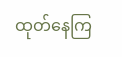ထုတ်နေကြ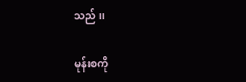သည် ၊၊

မုန်းစကို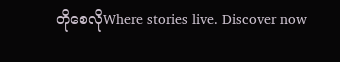တိုစေလိုWhere stories live. Discover now